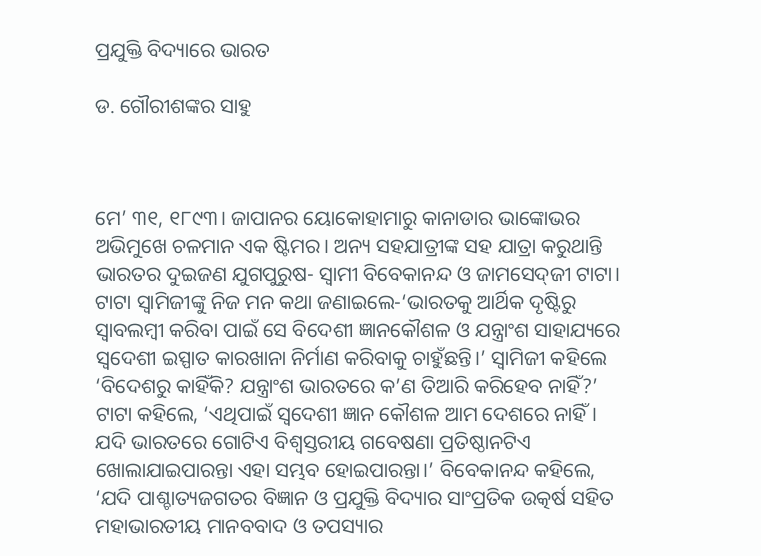ପ୍ରଯୁକ୍ତି ବିଦ୍ୟାରେ ଭାରତ

ଡ. ଗୌରୀଶଙ୍କର ସାହୁ



ମେ’ ୩୧, ୧୮୯୩। ଜାପାନର ୟୋକୋହାମାରୁ କାନାଡାର ଭାଙ୍କୋଭର ଅଭିମୁଖେ ଚଳମାନ ଏକ ଷ୍ଟିମର। ଅନ୍ୟ ସହଯାତ୍ରୀଙ୍କ ସହ ଯାତ୍ରା କରୁଥାନ୍ତି ଭାରତର ଦୁଇଜଣ ଯୁଗପୁରୁଷ- ସ୍ବାମୀ ବିବେକାନନ୍ଦ ଓ ଜାମସେଦ୍‌ଜୀ ଟାଟା। ଟାଟା ସ୍ବାମିଜୀଙ୍କୁ ନିଜ ମନ କଥା ଜଣାଇଲେ-‘ଭାରତକୁ ଆର୍ଥିକ ଦୃଷ୍ଟିରୁ ସ୍ବାବଲମ୍ବୀ କରିବା ପାଇଁ ସେ ବିଦେଶୀ ଜ୍ଞାନକୌଶଳ ଓ ଯନ୍ତ୍ରାଂଶ ସାହାଯ୍ୟରେ ସ୍ବଦେଶୀ ଇସ୍ପାତ କାରଖାନା ନିର୍ମାଣ କରିବାକୁ ଚାହୁଁଛନ୍ତି।’ ସ୍ବାମିଜୀ କହିଲେ ‘ବିଦେଶରୁ କାହିଁକି? ଯନ୍ତ୍ରାଂଶ ଭାରତରେ କ’ଣ ତିଆରି କରିହେବ ନାହିଁ?’ ଟାଟା କହିଲେ, ‘ଏଥିପାଇଁ ସ୍ବଦେଶୀ ଜ୍ଞାନ କୌଶଳ ଆମ ଦେଶରେ ନାହିଁ। ଯଦି ଭାରତରେ ଗୋଟିଏ ବିଶ୍ୱସ୍ତରୀୟ ଗବେଷଣା ପ୍ରତିଷ୍ଠାନଟିଏ ଖୋଲାଯାଇପାରନ୍ତା ଏହା ସମ୍ଭବ ହୋଇପାରନ୍ତା।’ ବିବେକାନନ୍ଦ କହିଲେ, ‘ଯଦି ପାଶ୍ଚାତ୍ୟଜଗତର ବିଜ୍ଞାନ ଓ ପ୍ରଯୁକ୍ତି ବିଦ୍ୟାର ସାଂପ୍ରତିକ ଉତ୍କର୍ଷ ସହିତ ମହାଭାରତୀୟ ମାନବବାଦ ଓ ତପସ୍ୟାର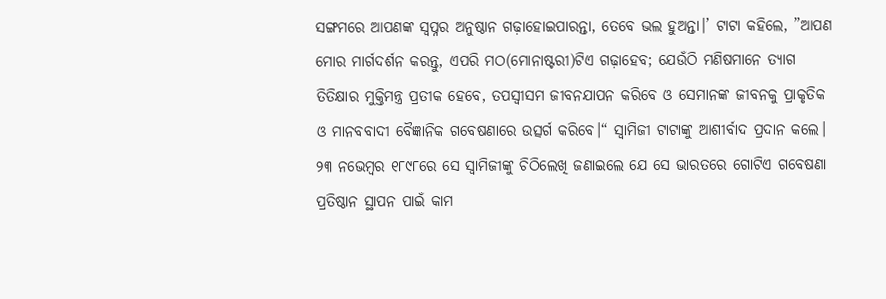ସଙ୍ଗମରେ ଆପଣଙ୍କ ସ୍ବପ୍ନର ଅନୁଷ୍ଠାନ ଗଢ଼ାହୋଇପାରନ୍ତା, ତେବେ ଭଲ ହୁଅନ୍ତା।’ ଟାଟା କହିଲେ, ”ଆପଣ ମୋର ମାର୍ଗଦର୍ଶନ କରନ୍ତୁ, ଏପରି ମଠ(ମୋନାଷ୍ଟରୀ)ଟିଏ ଗଢ଼ାହେବ; ଯେଉଁଠି ମଣିଷମାନେ ତ୍ୟାଗ ତିତିକ୍ଷାର ମୁକ୍ତିମନ୍ତ୍ର ପ୍ରତୀକ ହେବେ, ତପସ୍ବୀସମ ଜୀବନଯାପନ କରିବେ ଓ ସେମାନଙ୍କ ଜୀବନକୁ ପ୍ରାକୃତିକ ଓ ମାନବବାଦୀ ବୈଜ୍ଞାନିକ ଗବେଷଣାରେ ଉତ୍ସର୍ଗ କରିବେ।“ ସ୍ବାମିଜୀ ଟାଟାଙ୍କୁ ଆଶୀର୍ବାଦ ପ୍ରଦାନ କଲେ। ୨୩ ନଭେମ୍ବର ୧୮୯୮ରେ ସେ ସ୍ବାମିଜୀଙ୍କୁ ଚିଠିଲେଖି ଜଣାଇଲେ ଯେ ସେ ଭାରତରେ ଗୋଟିଏ ଗବେଷଣା ପ୍ରତିଷ୍ଠାନ ସ୍ଥାପନ ପାଇଁ କାମ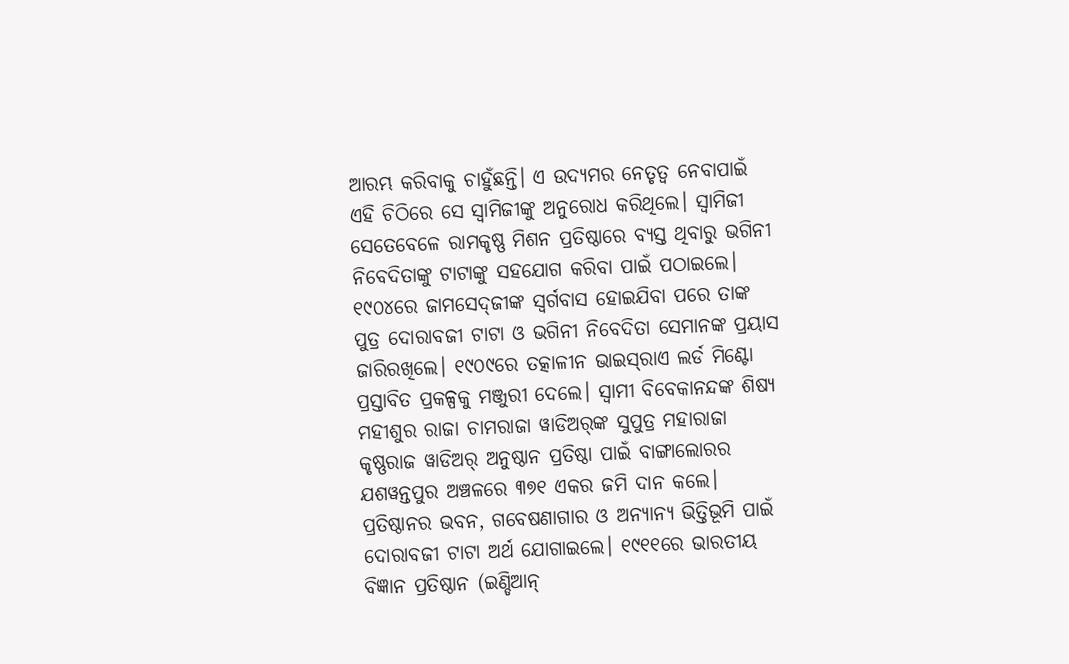ଆରମ୍ଭ କରିବାକୁ ଚାହୁଁଛନ୍ତି। ଏ ଉଦ୍ୟମର ନେତୃତ୍ୱ ନେବାପାଇଁ ଏହି ଚିଠିରେ ସେ ସ୍ବାମିଜୀଙ୍କୁ ଅନୁରୋଧ କରିଥିଲେ। ସ୍ବାମିଜୀ ସେତେବେଳେ ରାମକୃଷ୍ଣ ମିଶନ ପ୍ରତିଷ୍ଠାରେ ବ୍ୟସ୍ତ ଥିବାରୁ ଭଗିନୀ ନିବେଦିତାଙ୍କୁ ଟାଟାଙ୍କୁ ସହଯୋଗ କରିବା ପାଇଁ ପଠାଇଲେ।
୧୯୦୪ରେ ଜାମସେଦ୍‌ଜୀଙ୍କ ସ୍ବର୍ଗବାସ ହୋଇଯିବା ପରେ ତାଙ୍କ ପୁତ୍ର ଦୋରାବଜୀ ଟାଟା ଓ ଭଗିନୀ ନିବେଦିତା ସେମାନଙ୍କ ପ୍ରୟାସ ଜାରିରଖିଲେ। ୧୯୦୯ରେ ତତ୍କାଳୀନ ଭାଇସ୍‌ରାଏ ଲର୍ଡ ମିଣ୍ଟୋ ପ୍ରସ୍ତାବିତ ପ୍ରକଳ୍ପକୁ ମଞ୍ଜୁରୀ ଦେଲେ। ସ୍ବାମୀ ବିବେକାନନ୍ଦଙ୍କ ଶିଷ୍ୟ ମହୀଶୁର ରାଜା ଚାମରାଜା ୱାଡିଅର୍‌ଙ୍କ ସୁପୁତ୍ର ମହାରାଜା କୃଷ୍ଣରାଜ ୱାଡିଅର୍‌ ଅନୁଷ୍ଠାନ ପ୍ରତିଷ୍ଠା ପାଇଁ ବାଙ୍ଗାଲୋରର ଯଶୱନ୍ତପୁର ଅଞ୍ଚଳରେ ୩୭୧ ଏକର ଜମି ଦାନ କଲେ। ପ୍ରତିଷ୍ଠାନର ଭବନ, ଗବେଷଣାଗାର ଓ ଅନ୍ୟାନ୍ୟ ଭିତ୍ତିଭୂମି ପାଇଁ ଦୋରାବଜୀ ଟାଟା ଅର୍ଥ ଯୋଗାଇଲେ। ୧୯୧୧ରେ ଭାରତୀୟ ବିଜ୍ଞାନ ପ୍ରତିଷ୍ଠାନ (ଇଣ୍ଡିଆନ୍‌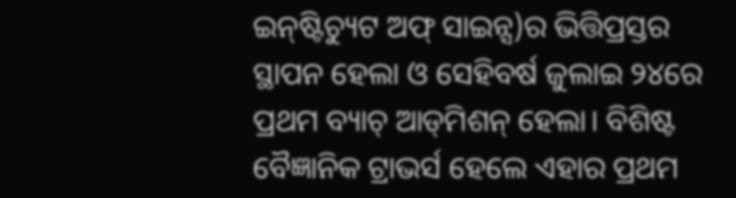ଇନ୍‌ଷ୍ଟିଚ୍ୟୁଟ ଅଫ୍‌ ସାଇନ୍ସ)ର ଭିତ୍ତିପ୍ରସ୍ତର ସ୍ଥାପନ ହେଲା ଓ ସେହିବର୍ଷ ଜୁଲାଇ ୨୪ରେ ପ୍ରଥମ ବ୍ୟାଚ୍‌ ଆଡ୍‌ମିଶନ୍‌ ହେଲା। ବିଶିଷ୍ଟ ବୈଜ୍ଞାନିକ ଟ୍ରାଭର୍ସ ହେଲେ ଏହାର ପ୍ରଥମ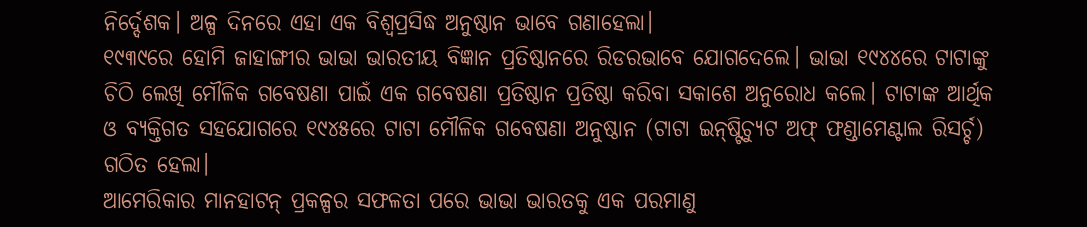ନିର୍ଦ୍ଦେଶକ। ଅଳ୍ପ ଦିନରେ ଏହା ଏକ ବିଶ୍ୱପ୍ରସିଦ୍ଧ ଅନୁଷ୍ଠାନ ଭାବେ ଗଣାହେଲା।
୧୯୩୯ରେ ହୋମି ଜାହାଙ୍ଗୀର ଭାଭା ଭାରତୀୟ ବିଜ୍ଞାନ ପ୍ରତିଷ୍ଠାନରେ ରିଡରଭାବେ ଯୋଗଦେଲେ। ଭାଭା ୧୯୪୪ରେ ଟାଟାଙ୍କୁ ଚିଠି ଲେଖି ମୌଳିକ ଗବେଷଣା ପାଇଁ ଏକ ଗବେଷଣା ପ୍ରତିଷ୍ଠାନ ପ୍ରତିଷ୍ଠା କରିବା ସକାଶେ ଅନୁରୋଧ କଲେ। ଟାଟାଙ୍କ ଆର୍ଥିକ ଓ ବ୍ୟକ୍ତିଗତ ସହଯୋଗରେ ୧୯୪୫ରେ ଟାଟା ମୌଳିକ ଗବେଷଣା ଅନୁଷ୍ଠାନ (ଟାଟା ଇନ୍‌ଷ୍ଟିଚ୍ୟୁଟ ଅଫ୍‌ ଫଣ୍ଡାମେଣ୍ଟାଲ ରିସର୍ଚ୍ଚ) ଗଠିତ ହେଲା।
ଆମେରିକାର ମାନହାଟନ୍‌ ପ୍ରକଳ୍ପର ସଫଳତା ପରେ ଭାଭା ଭାରତକୁ ଏକ ପରମାଣୁ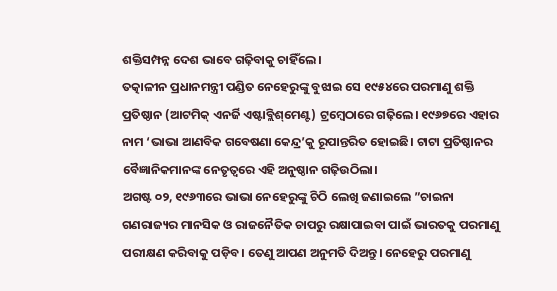ଶକ୍ତିସମ୍ପନ୍ନ ଦେଶ ଭାବେ ଗଢ଼ିବାକୁ ଚାହିଁଲେ।
ତତ୍କାଳୀନ ପ୍ରଧାନମନ୍ତ୍ରୀ ପଣ୍ଡିତ ନେହେରୁଙ୍କୁ ବୁଝାଇ ସେ ୧୯୫୪ରେ ପରମାଣୁ ଶକ୍ତି ପ୍ରତିଷ୍ଠାନ (ଆଟମିକ୍‌ ଏନର୍ଜି ଏଷ୍ଟାବ୍ଲିଶ୍‌ମେଣ୍ଟ) ଟ୍ରମ୍ବେଠାରେ ଗଢ଼ିଲେ। ୧୯୬୭ରେ ଏହାର ନାମ ‘ଭାଭା ଆଣବିକ ଗବେଷଣା କେନ୍ଦ୍ର’କୁ ରୂପାନ୍ତରିତ ହୋଇଛି। ଟାଟା ପ୍ରତିଷ୍ଠାନର ବୈଜ୍ଞାନିକମାନଙ୍କ ନେତୃତ୍ୱରେ ଏହି ଅନୁଷ୍ଠାନ ଗଢ଼ିଉଠିଲା।
ଅଗଷ୍ଟ ୦୨, ୧୯୬୩ରେ ଭାଭା ନେହେରୁଙ୍କୁ ଚିଠି ଲେଖି ଜଣାଇଲେ ”ଚାଇନା ଗଣରାଜ୍ୟର ମାନସିକ ଓ ରାଜନୈତିକ ଚାପରୁ ରକ୍ଷାପାଇବା ପାଇଁ ଭାରତକୁ ପରମାଣୁ ପରୀକ୍ଷଣ କରିବାକୁ ପଡ଼ିବ। ତେଣୁ ଆପଣ ଅନୁମତି ଦିଅନ୍ତୁ। ନେହେରୁ ପରମାଣୁ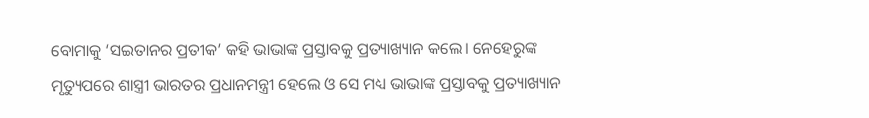ବୋମାକୁ ‘ସଇତାନର ପ୍ରତୀକ’ କହି ଭାଭାଙ୍କ ପ୍ରସ୍ତାବକୁ ପ୍ରତ୍ୟାଖ୍ୟାନ କଲେ। ନେହେରୁଙ୍କ ମୃତ୍ୟୁପରେ ଶାସ୍ତ୍ରୀ ଭାରତର ପ୍ରଧାନମନ୍ତ୍ରୀ ହେଲେ ଓ ସେ ମଧ୍ୟ ଭାଭାଙ୍କ ପ୍ରସ୍ତାବକୁ ପ୍ରତ୍ୟାଖ୍ୟାନ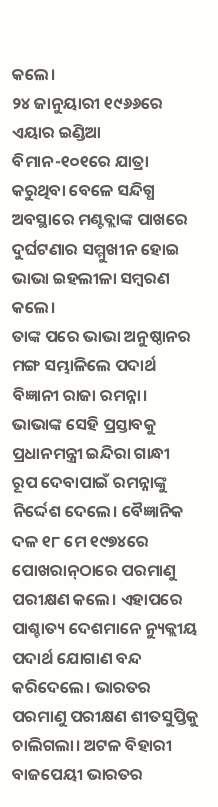କଲେ।
୨୪ ଜାନୁୟାରୀ ୧୯୬୬ରେ ଏୟାର ଇଣ୍ଡିଆ ବିମାନ-୧୦୧ରେ ଯାତ୍ରା କରୁଥିବା ବେଳେ ସନ୍ଦିଗ୍ଧ ଅବସ୍ଥାରେ ମଣ୍ଟବ୍ଲାଙ୍କ ପାଖରେ ଦୁର୍ଘଟଣାର ସମ୍ମୁଖୀନ ହୋଇ ଭାଭା ଇହଲୀଳା ସମ୍ବରଣ କଲେ।
ତାଙ୍କ ପରେ ଭାଭା ଅନୁଷ୍ଠାନର ମଙ୍ଗ ସମ୍ଭାଳିଲେ ପଦାର୍ଥ ବିଜ୍ଞାନୀ ରାଜା ରମନ୍ନା। ଭାଭାଙ୍କ ସେହି ପ୍ରସ୍ତାବକୁ ପ୍ରଧାନମନ୍ତ୍ରୀ ଇନ୍ଦିରା ଗାନ୍ଧୀ ରୂପ ଦେବାପାଇଁ ରମନ୍ନାଙ୍କୁ ନିର୍ଦ୍ଦେଶ ଦେଲେ। ବୈଜ୍ଞାନିକ ଦଳ ୧୮ ମେ ୧୯୭୪ରେ ପୋଖରାନ୍‌ଠାରେ ପରମାଣୁ ପରୀକ୍ଷଣ କଲେ। ଏହାପରେ ପାଶ୍ଚାତ୍ୟ ଦେଶମାନେ ନ୍ୟୁକ୍ଲୀୟ ପଦାର୍ଥ ଯୋଗାଣ ବନ୍ଦ କରିଦେଲେ। ଭାରତର ପରମାଣୁ ପରୀକ୍ଷଣ ଶୀତସୁପ୍ତିକୁ ଚାଲିଗଲା। ଅଟଳ ବିହାରୀ ବାଜପେୟୀ ଭାରତର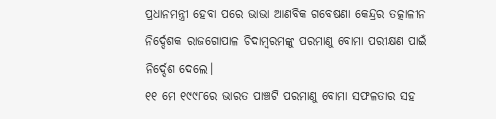ପ୍ରଧାନମନ୍ତ୍ରୀ ହେବା ପରେ ଭାଭା ଆଣବିକ ଗବେଷଣା କେନ୍ଦ୍ରର ତତ୍କାଳୀନ ନିର୍ଦ୍ଦେଶକ ରାଜଗୋପାଳ ଚିଦାମ୍ବରମଙ୍କୁ ପରମାଣୁ ବୋମା ପରୀକ୍ଷଣ ପାଇଁ ନିର୍ଦ୍ଦେଶ ଦେଲେ।
୧୧ ମେ ୧୯୯୮ରେ ଭାରତ ପାଞ୍ଚଟି ପରମାଣୁ ବୋମା ସଫଳତାର ସହ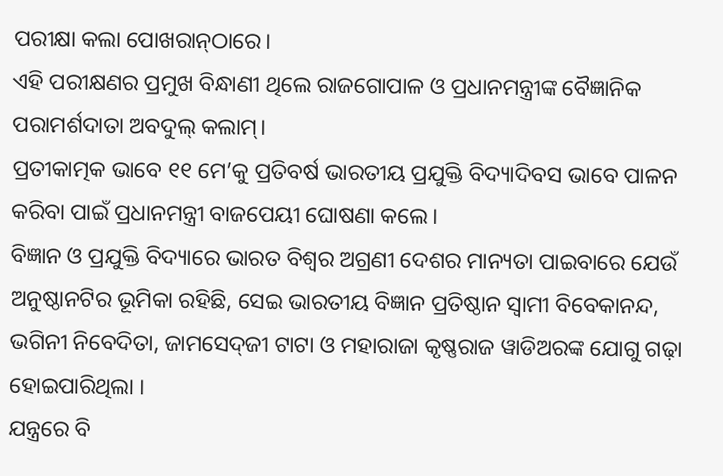ପରୀକ୍ଷା କଲା ପୋଖରାନ୍‌ଠାରେ।
ଏହି ପରୀକ୍ଷଣର ପ୍ରମୁଖ ବିନ୍ଧାଣୀ ଥିଲେ ରାଜଗୋପାଳ ଓ ପ୍ରଧାନମନ୍ତ୍ରୀଙ୍କ ବୈଜ୍ଞାନିକ ପରାମର୍ଶଦାତା ଅବଦୁଲ୍‌ କଲାମ୍‌।
ପ୍ରତୀକାତ୍ମକ ଭାବେ ୧୧ ମେ’କୁ ପ୍ରତିବର୍ଷ ଭାରତୀୟ ପ୍ରଯୁକ୍ତି ବିଦ୍ୟାଦିବସ ଭାବେ ପାଳନ କରିବା ପାଇଁ ପ୍ରଧାନମନ୍ତ୍ରୀ ବାଜପେୟୀ ଘୋଷଣା କଲେ।
ବିଜ୍ଞାନ ଓ ପ୍ରଯୁକ୍ତି ବିଦ୍ୟାରେ ଭାରତ ବିଶ୍ୱର ଅଗ୍ରଣୀ ଦେଶର ମାନ୍ୟତା ପାଇବାରେ ଯେଉଁ ଅନୁଷ୍ଠାନଟିର ଭୂମିକା ରହିଛି, ସେଇ ଭାରତୀୟ ବିଜ୍ଞାନ ପ୍ରତିଷ୍ଠାନ ସ୍ବାମୀ ବିବେକାନନ୍ଦ, ଭଗିନୀ ନିବେଦିତା, ଜାମସେଦ୍‌ଜୀ ଟାଟା ଓ ମହାରାଜା କୃଷ୍ଣରାଜ ୱାଡିଅରଙ୍କ ଯୋଗୁ ଗଢ଼ା ହୋଇପାରିଥିଲା ।
ଯନ୍ତ୍ରରେ ବି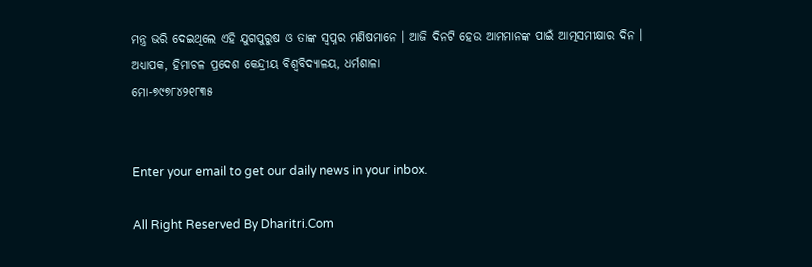ମନ୍ତ୍ର ଭରି ଦେଇଥିଲେ ଏହି ଯୁଗପୁରୁଷ ଓ ତାଙ୍କ ସ୍ବପ୍ନର ମଣିଷମାନେ । ଆଜି ଦିନଟି ହେଉ ଆମମାନଙ୍କ ପାଇଁ ଆତ୍ମସମୀକ୍ଷାର ଦିନ ।
ଅଧ୍ୟାପକ, ହିମାଚଳ ପ୍ରଦେଶ କେନ୍ଦ୍ରୀୟ ବିଶ୍ୱବିଦ୍ୟାଳୟ, ଧର୍ମଶାଳା
ମୋ-୭୯୭୮୪୨୧୮୩୫


Enter your email to get our daily news in your inbox.

All Right Reserved By Dharitri.Com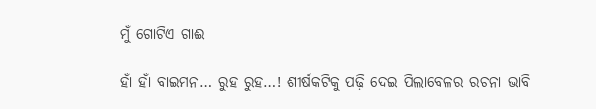ମୁଁ ଗୋଟିଏ ଗାଈ

ହାଁ ହାଁ ବାଇମନ… ରୁହ ରୁହ…! ଶୀର୍ଷକଟିକୁ ପଢ଼ି ଦେଇ ପିଲାବେଳର ରଚନା ଭାବି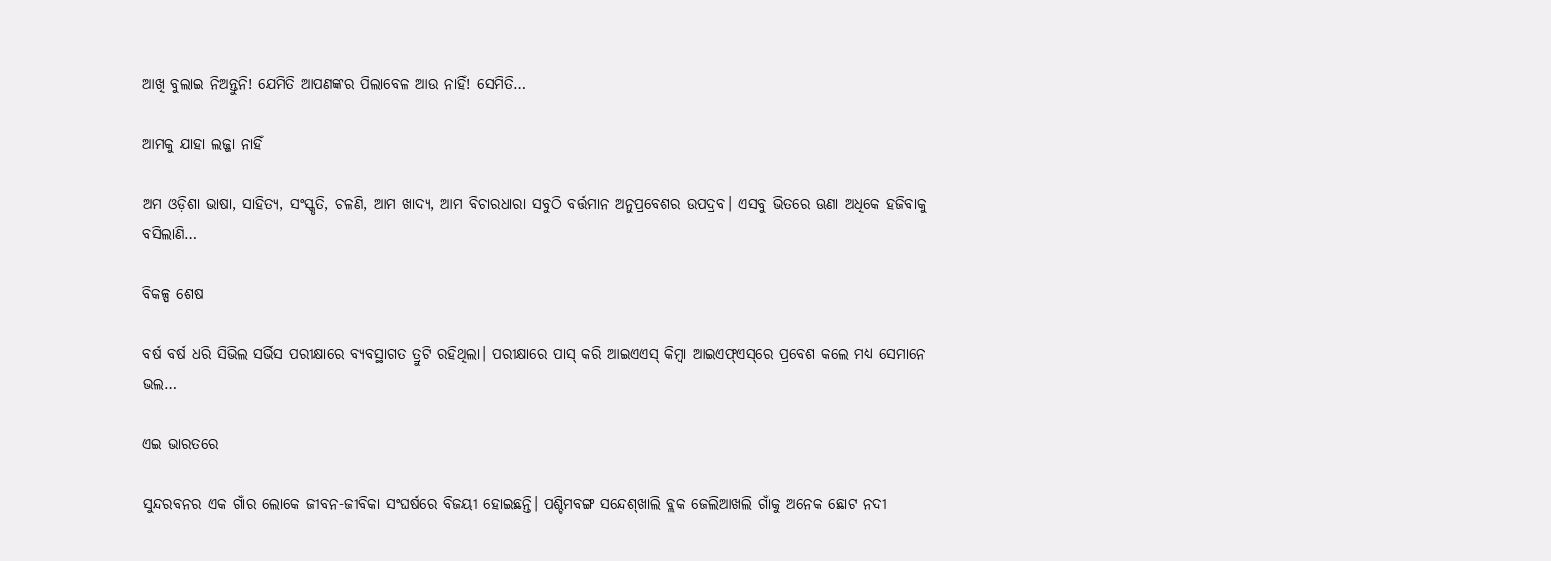ଆଖି ବୁଲାଇ ନିଅନ୍ତୁନି! ଯେମିତି ଆପଣଙ୍କର ପିଲାବେଳ ଆଉ ନାହିଁ! ସେମିତି…

ଆମକୁ ଯାହା ଲଜ୍ଜା ନାହିଁ

ଅମ ଓଡ଼ିଶା ଭାଷା, ସାହିତ୍ୟ, ସଂସ୍କୃତି, ଚଳଣି, ଆମ ଖାଦ୍ୟ, ଆମ ବିଚାରଧାରା ସବୁଠି ବର୍ତ୍ତମାନ ଅନୁପ୍ରବେଶର ଉପଦ୍ରବ। ଏସବୁ ଭିତରେ ଊଣା ଅଧିକେ ହଜିବାକୁ ବସିଲାଣି…

ବିକଳ୍ପ ଶେଷ

ବର୍ଷ ବର୍ଷ ଧରି ସିଭିଲ ସର୍ଭିସ ପରୀକ୍ଷାରେ ବ୍ୟବସ୍ଥାଗତ ତ୍ରୁଟି ରହିଥିଲା। ପରୀକ୍ଷାରେ ପାସ୍‌ କରି ଆଇଏଏସ୍‌ କିମ୍ବା ଆଇଏଫ୍‌ଏସ୍‌ରେ ପ୍ରବେଶ କଲେ ମଧ୍ୟ ସେମାନେ ଭଲ…

ଏଇ ଭାରତରେ

ସୁନ୍ଦରବନର ଏକ ଗାଁର ଲୋକେ ଜୀବନ-ଜୀବିକା ସଂଘର୍ଷରେ ବିଜୟୀ ହୋଇଛନ୍ତି। ପଶ୍ଚିମବଙ୍ଗ ସନ୍ଦେଶ୍‌ଖାଲି ବ୍ଲକ ଜେଲିଆଖଲି ଗାଁକୁ ଅନେକ ଛୋଟ ନଦୀ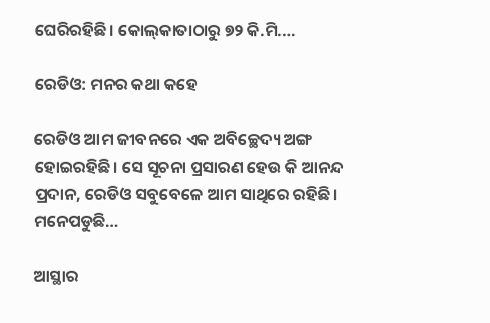ଘେରିରହିଛି। କୋଲ୍‌କାତାଠାରୁ ୭୨ କି.ମି.…

ରେଡିଓ: ମନର କଥା କହେ

ରେଡିଓ ଆମ ଜୀବନରେ ଏକ ଅବିଚ୍ଛେଦ୍ୟ ଅଙ୍ଗ ହୋଇରହିଛି। ସେ ସୂଚନା ପ୍ରସାରଣ ହେଉ କି ଆନନ୍ଦ ପ୍ରଦାନ, ରେଡିଓ ସବୁବେଳେ ଆମ ସାଥିରେ ରହିଛି। ମନେପଡୁଛି…

ଆସ୍ଥାର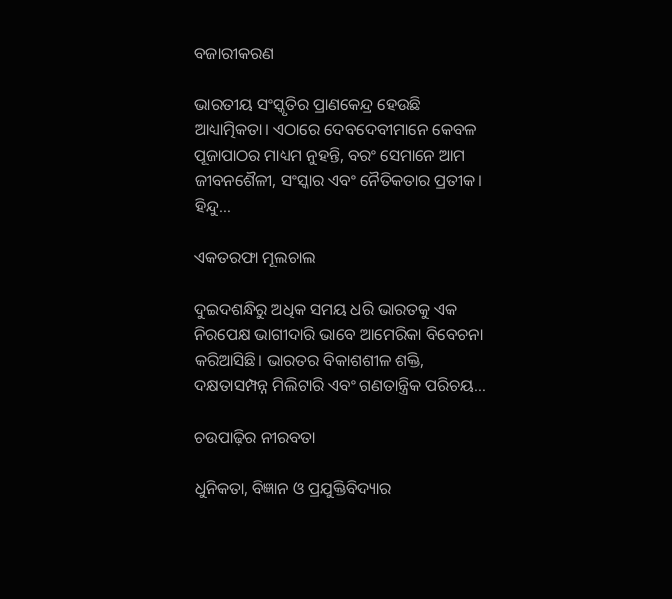ବଜାରୀକରଣ

ଭାରତୀୟ ସଂସ୍କୃତିର ପ୍ରାଣକେନ୍ଦ୍ର ହେଉଛି ଆଧ୍ୟାତ୍ମିକତା। ଏଠାରେ ଦେବଦେବୀମାନେ କେବଳ ପୂଜାପାଠର ମାଧ୍ୟମ ନୁହନ୍ତି, ବରଂ ସେମାନେ ଆମ ଜୀବନଶୈଳୀ, ସଂସ୍କାର ଏବଂ ନୈତିକତାର ପ୍ରତୀକ। ହିନ୍ଦୁ…

ଏକତରଫା ମୂଲଚାଲ

ଦୁଇଦଶନ୍ଧିରୁ ଅଧିକ ସମୟ ଧରି ଭାରତକୁ ଏକ ନିରପେକ୍ଷ ଭାଗୀଦାରି ଭାବେ ଆମେରିକା ବିବେଚନା କରିଆସିଛି। ଭାରତର ବିକାଶଶୀଳ ଶକ୍ତି, ଦକ୍ଷତାସମ୍ପନ୍ନ ମିଲିଟାରି ଏବଂ ଗଣତାନ୍ତ୍ରିକ ପରିଚୟ…

ଚଉପାଢ଼ିର ନୀରବତା

ଧୁନିକତା, ବିଜ୍ଞାନ ଓ ପ୍ରଯୁକ୍ତିବିଦ୍ୟାର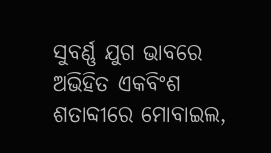ସୁବର୍ଣ୍ଣ ଯୁଗ ଭାବରେ ଅଭିହିତ ଏକବିଂଶ ଶତାବ୍ଦୀରେ ମୋବାଇଲ,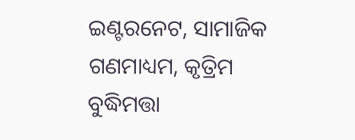ଇଣ୍ଟରନେଟ, ସାମାଜିକ ଗଣମାଧ୍ୟମ, କୃତ୍ରିମ ବୁଦ୍ଧିମତ୍ତା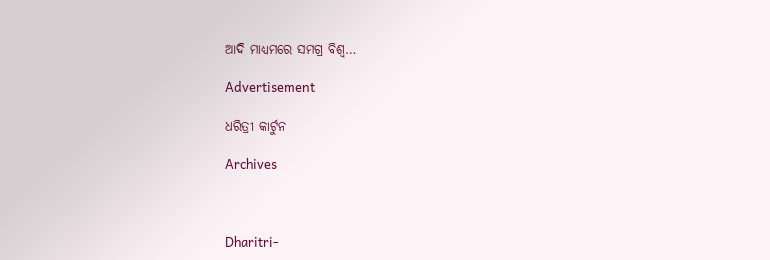ଆଦି ମାଧ୍ୟମରେ ସମଗ୍ର ବିଶ୍ୱ…

Advertisement

ଧରିତ୍ରୀ କାର୍ଟୁନ

Archives



Dharitri-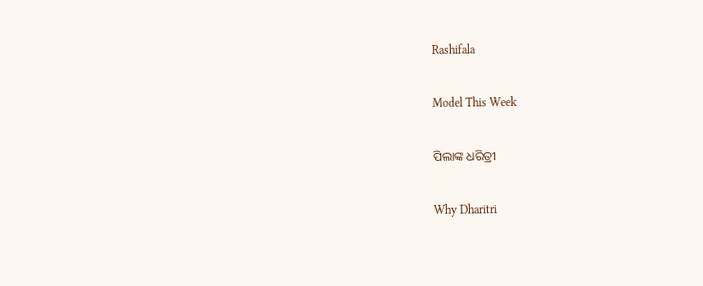Rashifala

Model This Week

ପିଲାଙ୍କ ଧରିତ୍ରୀ

Why Dharitri